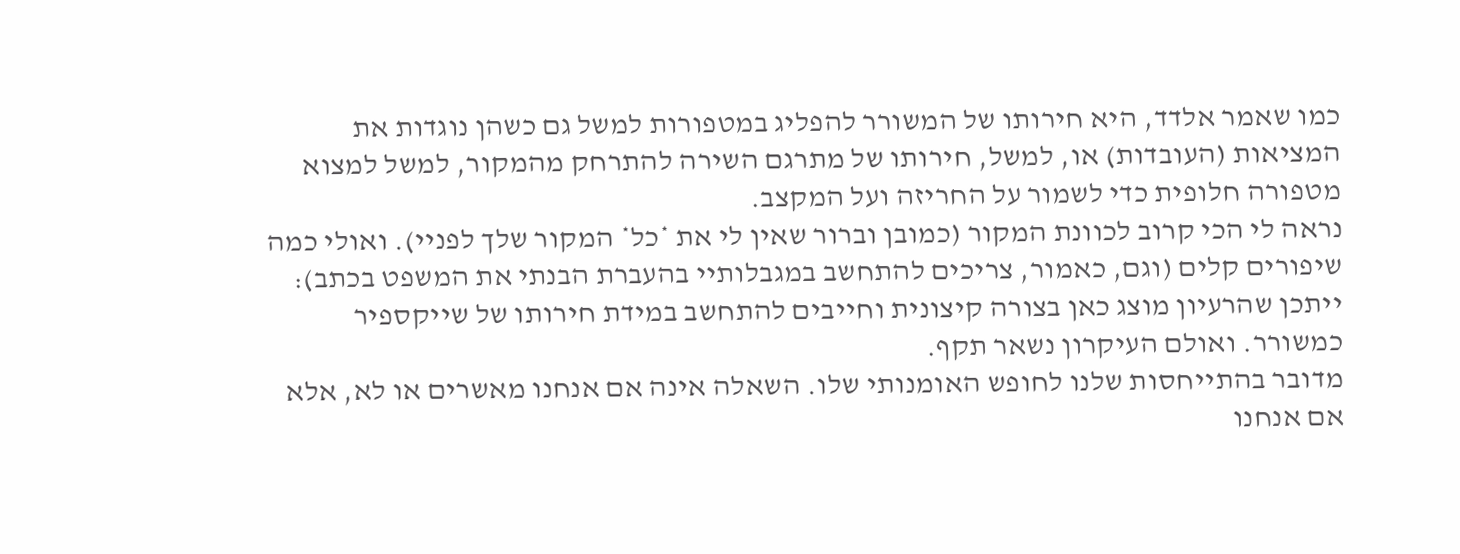כמו שאמר אלדד, היא חירותו של המשורר להפליג במטפורות למשל גם כשהן נוגדות את המציאות (העובדות) או, למשל, חירותו של מתרגם השירה להתרחק מהמקור, למשל למצוא מטפורה חלופית כדי לשמור על החריזה ועל המקצב.
נראה לי הכי קרוב לכוונת המקור (כמובן וברור שאין לי את *כל* המקור שלך לפניי). ואולי כמה שיפורים קלים (וגם, כאמור, צריכים להתחשב במגבלותיי בהעברת הבנתי את המשפט בכתב): ייתכן שהרעיון מוצג כאן בצורה קיצונית וחייבים להתחשב במידת חירותו של שייקספיר כמשורר. ואולם העיקרון נשאר תקף.
מדובר בהתייחסות שלנו לחופש האומנותי שלו. השאלה אינה אם אנחנו מאשרים או לא, אלא אם אנחנו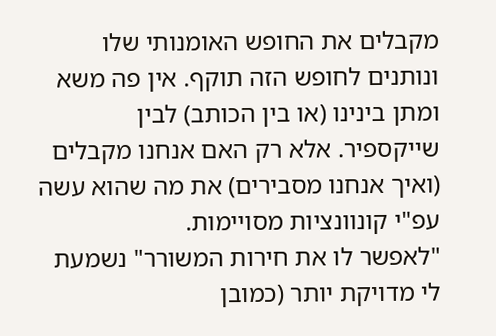מקבלים את החופש האומנותי שלו ונותנים לחופש הזה תוקף. אין פה משא ומתן בינינו (או בין הכותב) לבין שייקספיר. אלא רק האם אנחנו מקבלים (ואיך אנחנו מסבירים) את מה שהוא עשה עפ"י קונוונציות מסויימות.
"לאפשר לו את חירות המשורר" נשמעת לי מדויקת יותר (כמובן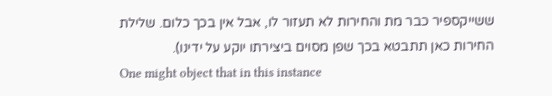ששייקספיר כבר מת והחירות לא תעזור לו, אבל אין בכך כלום. שלילת החירות כאן תתבטא בכך שפן מסוים ביצירתו יוקע על ידינו).
One might object that in this instance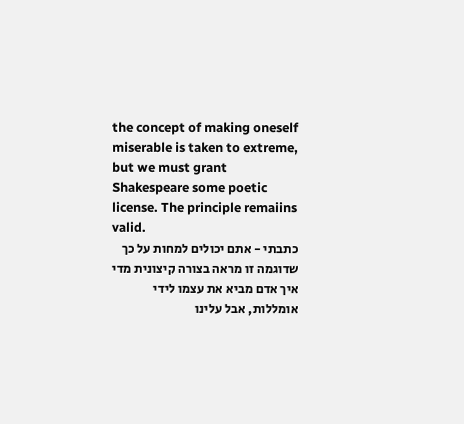the concept of making oneself miserable is taken to extreme, but we must grant Shakespeare some poetic license. The principle remaiins valid.
כתבתי - אתם יכולים למחות על כך שדוגמה זו מראה בצורה קיצונית מדי איך אדם מביא את עצמו לידי אומללות, אבל עלינו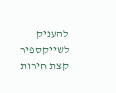להעניק לשייקספיר קצת חירות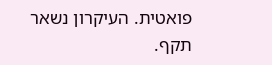פואטית. העיקרון נשאר תקף.